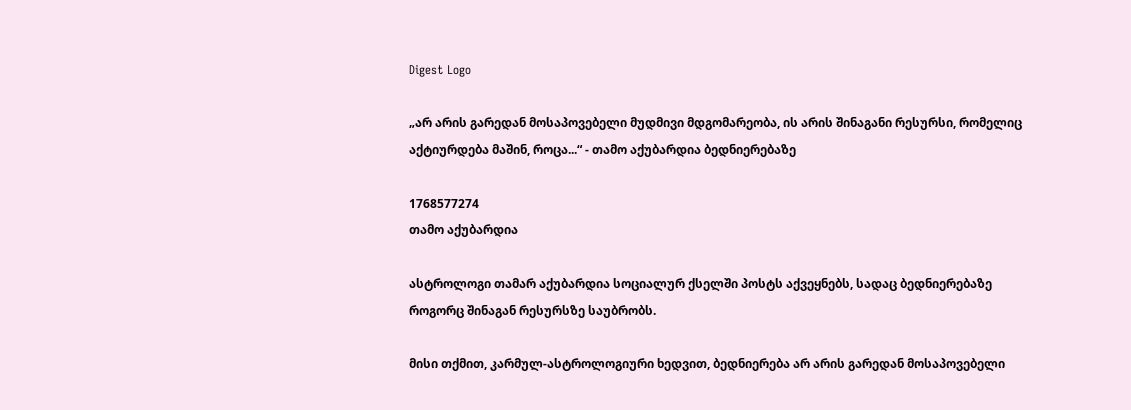Digest Logo

„არ არის გარედან მოსაპოვებელი მუდმივი მდგომარეობა, ის არის შინაგანი რესურსი, რომელიც აქტიურდება მაშინ, როცა...“ - თამო აქუბარდია ბედნიერებაზე

1768577274
თამო აქუბარდია

ასტროლოგი თამარ აქუბარდია სოციალურ ქსელში პოსტს აქვეყნებს, სადაც ბედნიერებაზე როგორც შინაგან რესურსზე საუბრობს.

მისი თქმით, კარმულ-ასტროლოგიური ხედვით, ბედნიერება არ არის გარედან მოსაპოვებელი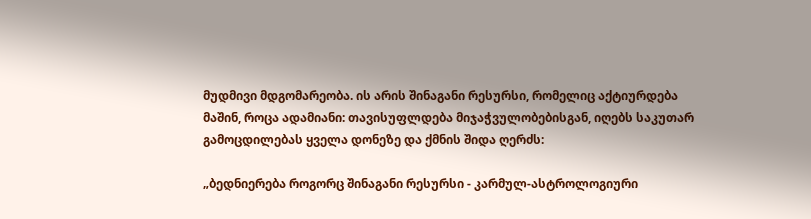მუდმივი მდგომარეობა. ის არის შინაგანი რესურსი, რომელიც აქტიურდება მაშინ, როცა ადამიანი: თავისუფლდება მიჯაჭვულობებისგან, იღებს საკუთარ გამოცდილებას ყველა დონეზე და ქმნის შიდა ღერძს:

„ბედნიერება როგორც შინაგანი რესურსი - კარმულ-ასტროლოგიური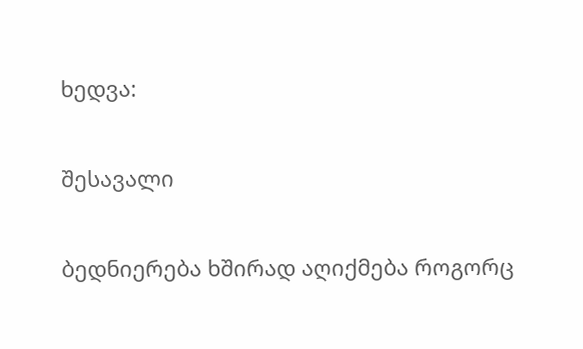ხედვა:

შესავალი

ბედნიერება ხშირად აღიქმება როგორც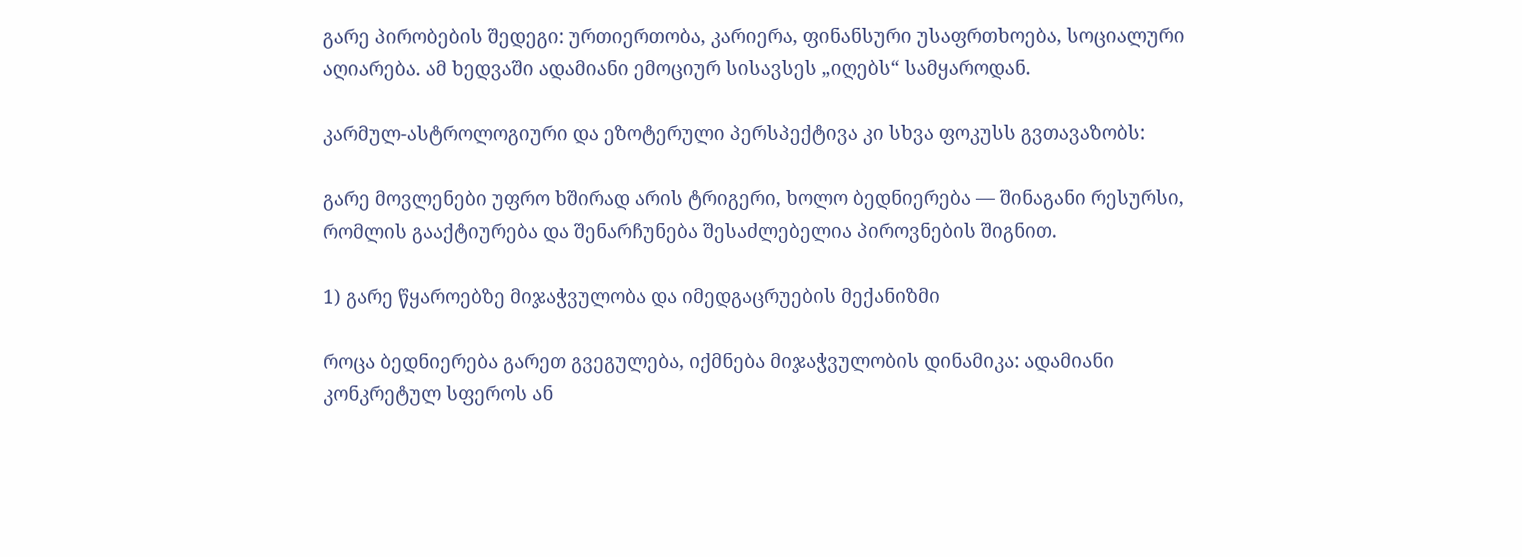გარე პირობების შედეგი: ურთიერთობა, კარიერა, ფინანსური უსაფრთხოება, სოციალური აღიარება. ამ ხედვაში ადამიანი ემოციურ სისავსეს „იღებს“ სამყაროდან.

კარმულ-ასტროლოგიური და ეზოტერული პერსპექტივა კი სხვა ფოკუსს გვთავაზობს:

გარე მოვლენები უფრო ხშირად არის ტრიგერი, ხოლო ბედნიერება — შინაგანი რესურსი, რომლის გააქტიურება და შენარჩუნება შესაძლებელია პიროვნების შიგნით.

1) გარე წყაროებზე მიჯაჭვულობა და იმედგაცრუების მექანიზმი

როცა ბედნიერება გარეთ გვეგულება, იქმნება მიჯაჭვულობის დინამიკა: ადამიანი კონკრეტულ სფეროს ან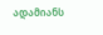ადამიანს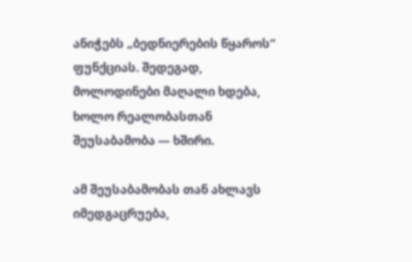ანიჭებს „ბედნიერების წყაროს“ ფუნქციას. შედეგად, მოლოდინები მაღალი ხდება, ხოლო რეალობასთან შეუსაბამობა — ხშირი.

ამ შეუსაბამობას თან ახლავს იმედგაცრუება,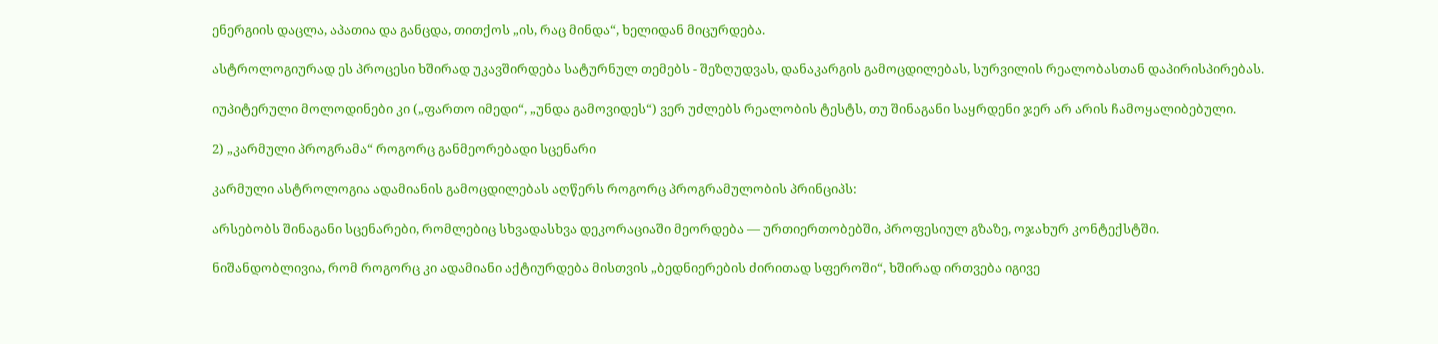ენერგიის დაცლა, აპათია და განცდა, თითქოს „ის, რაც მინდა“, ხელიდან მიცურდება.

ასტროლოგიურად ეს პროცესი ხშირად უკავშირდება სატურნულ თემებს - შეზღუდვას, დანაკარგის გამოცდილებას, სურვილის რეალობასთან დაპირისპირებას.

იუპიტერული მოლოდინები კი („ფართო იმედი“, „უნდა გამოვიდეს“) ვერ უძლებს რეალობის ტესტს, თუ შინაგანი საყრდენი ჯერ არ არის ჩამოყალიბებული.

2) „კარმული პროგრამა“ როგორც განმეორებადი სცენარი

კარმული ასტროლოგია ადამიანის გამოცდილებას აღწერს როგორც პროგრამულობის პრინციპს:

არსებობს შინაგანი სცენარები, რომლებიც სხვადასხვა დეკორაციაში მეორდება — ურთიერთობებში, პროფესიულ გზაზე, ოჯახურ კონტექსტში.

ნიშანდობლივია, რომ როგორც კი ადამიანი აქტიურდება მისთვის „ბედნიერების ძირითად სფეროში“, ხშირად ირთვება იგივე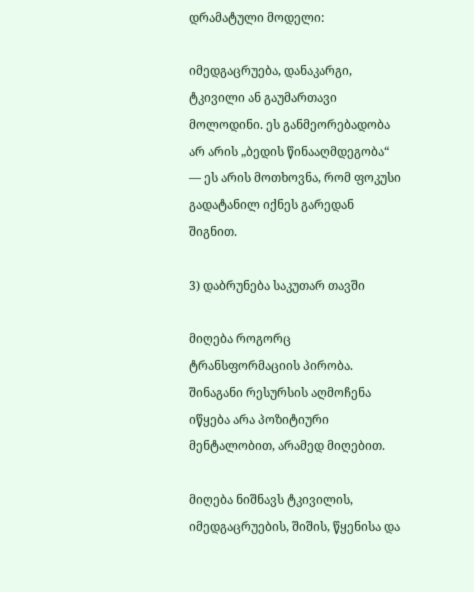დრამატული მოდელი:

იმედგაცრუება, დანაკარგი, ტკივილი ან გაუმართავი მოლოდინი. ეს განმეორებადობა არ არის „ბედის წინააღმდეგობა“ — ეს არის მოთხოვნა, რომ ფოკუსი გადატანილ იქნეს გარედან შიგნით.

3) დაბრუნება საკუთარ თავში

მიღება როგორც ტრანსფორმაციის პირობა. შინაგანი რესურსის აღმოჩენა იწყება არა პოზიტიური მენტალობით, არამედ მიღებით.

მიღება ნიშნავს ტკივილის, იმედგაცრუების, შიშის, წყენისა და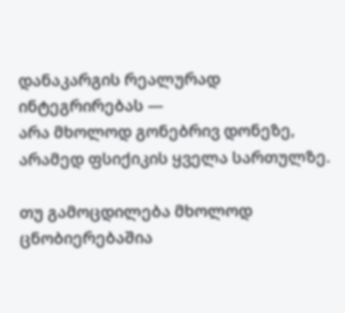დანაკარგის რეალურად ინტეგრირებას —
არა მხოლოდ გონებრივ დონეზე, არამედ ფსიქიკის ყველა სართულზე.

თუ გამოცდილება მხოლოდ ცნობიერებაშია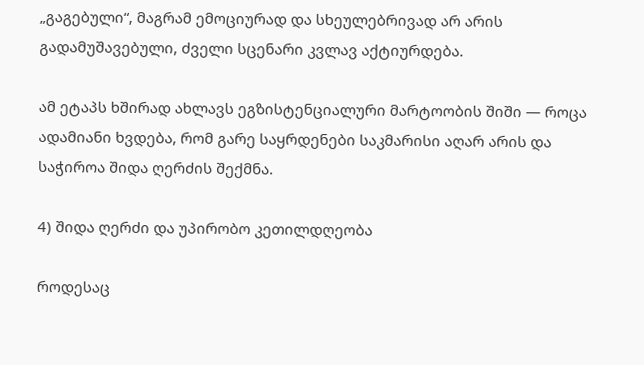„გაგებული“, მაგრამ ემოციურად და სხეულებრივად არ არის გადამუშავებული, ძველი სცენარი კვლავ აქტიურდება.

ამ ეტაპს ხშირად ახლავს ეგზისტენციალური მარტოობის შიში — როცა ადამიანი ხვდება, რომ გარე საყრდენები საკმარისი აღარ არის და საჭიროა შიდა ღერძის შექმნა.

4) შიდა ღერძი და უპირობო კეთილდღეობა

როდესაც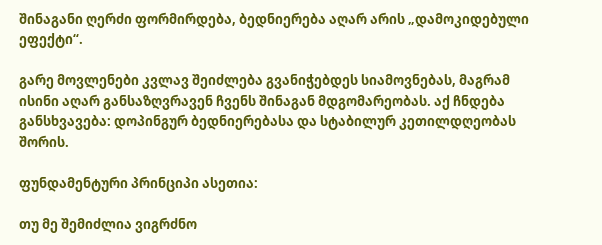შინაგანი ღერძი ფორმირდება, ბედნიერება აღარ არის „დამოკიდებული ეფექტი“.

გარე მოვლენები კვლავ შეიძლება გვანიჭებდეს სიამოვნებას, მაგრამ ისინი აღარ განსაზღვრავენ ჩვენს შინაგან მდგომარეობას. აქ ჩნდება განსხვავება: დოპინგურ ბედნიერებასა და სტაბილურ კეთილდღეობას შორის.

ფუნდამენტური პრინციპი ასეთია:

თუ მე შემიძლია ვიგრძნო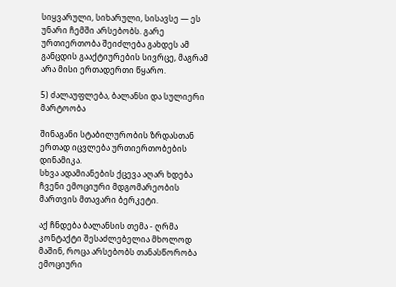სიყვარული, სიხარული, სისავსე — ეს უნარი ჩემში არსებობს. გარე ურთიერთობა შეიძლება გახდეს ამ განცდის გააქტიურების სივრცე, მაგრამ არა მისი ერთადერთი წყარო.

5) ძალაუფლება, ბალანსი და სულიერი მარტოობა

შინაგანი სტაბილურობის ზრდასთან ერთად იცვლება ურთიერთობების დინამიკა.
სხვა ადამიანების ქცევა აღარ ხდება ჩვენი ემოციური მდგომარეობის მართვის მთავარი ბერკეტი.

აქ ჩნდება ბალანსის თემა - ღრმა კონტაქტი შესაძლებელია მხოლოდ მაშინ, როცა არსებობს თანასწორობა
ემოციური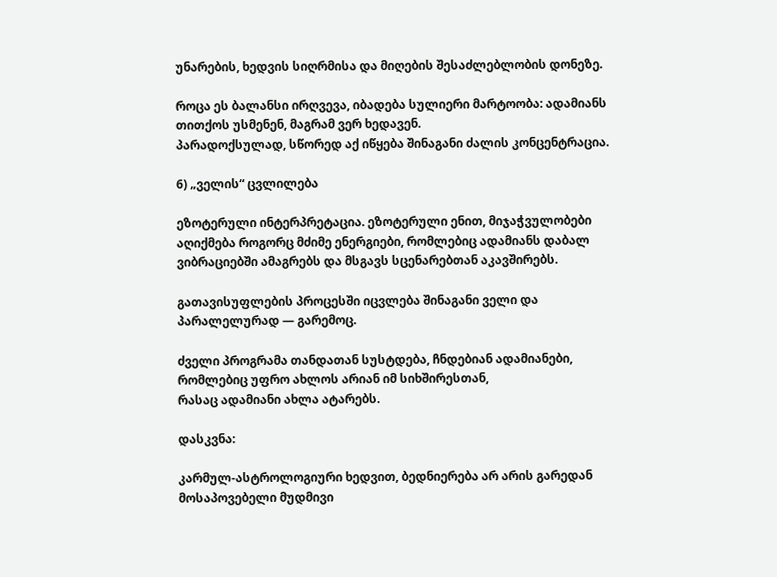უნარების, ხედვის სიღრმისა და მიღების შესაძლებლობის დონეზე.

როცა ეს ბალანსი ირღვევა, იბადება სულიერი მარტოობა: ადამიანს თითქოს უსმენენ, მაგრამ ვერ ხედავენ.
პარადოქსულად, სწორედ აქ იწყება შინაგანი ძალის კონცენტრაცია.

6) „ველის“ ცვლილება

ეზოტერული ინტერპრეტაცია. ეზოტერული ენით, მიჯაჭვულობები აღიქმება როგორც მძიმე ენერგიები, რომლებიც ადამიანს დაბალ ვიბრაციებში ამაგრებს და მსგავს სცენარებთან აკავშირებს.

გათავისუფლების პროცესში იცვლება შინაგანი ველი და პარალელურად — გარემოც.

ძველი პროგრამა თანდათან სუსტდება, ჩნდებიან ადამიანები, რომლებიც უფრო ახლოს არიან იმ სიხშირესთან,
რასაც ადამიანი ახლა ატარებს.

დასკვნა:

კარმულ-ასტროლოგიური ხედვით, ბედნიერება არ არის გარედან მოსაპოვებელი მუდმივი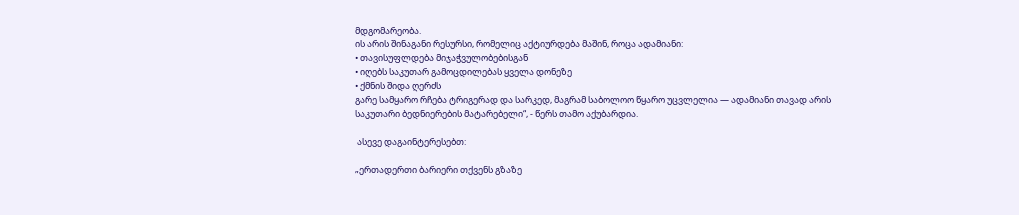მდგომარეობა.
ის არის შინაგანი რესურსი, რომელიც აქტიურდება მაშინ, როცა ადამიანი:
• თავისუფლდება მიჯაჭვულობებისგან
• იღებს საკუთარ გამოცდილებას ყველა დონეზე
• ქმნის შიდა ღერძს
გარე სამყარო რჩება ტრიგერად და სარკედ, მაგრამ საბოლოო წყარო უცვლელია — ადამიანი თავად არის საკუთარი ბედნიერების მატარებელი“, - წერს თამო აქუბარდია.

 ასევე დაგაინტერესებთ:

„ერთადერთი ბარიერი თქვენს გზაზე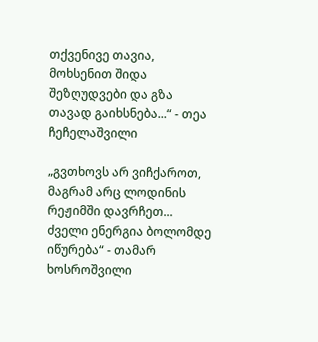თქვენივე თავია, მოხსენით შიდა შეზღუდვები და გზა თავად გაიხსნება...“ - თეა ჩეჩელაშვილი

„გვთხოვს არ ვიჩქაროთ, მაგრამ არც ლოდინის რეჟიმში დავრჩეთ... ძველი ენერგია ბოლომდე იწურება“ - თამარ ხოსროშვილი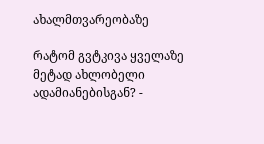ახალმთვარეობაზე

რატომ გვტკივა ყველაზე მეტად ახლობელი ადამიანებისგან? -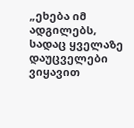„ეხება იმ ადგილებს, სადაც ყველაზე დაუცველები ვიყავით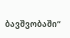ბავშვობაში“